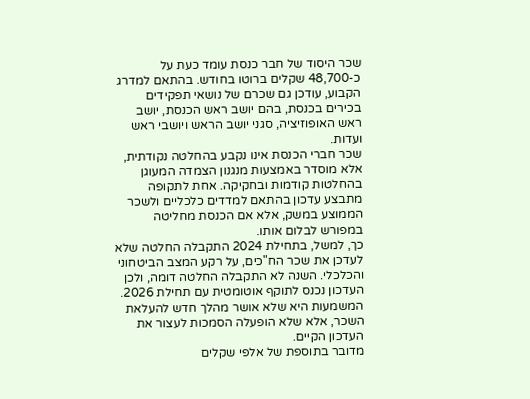שכר היסוד של חבר כנסת עומד כעת על כ-48,700 שקלים ברוטו בחודש. בהתאם למדרג הקבוע, עודכן גם שכרם של נושאי תפקידים בכירים בכנסת, בהם יושב ראש הכנסת, יושב ראש האופוזיציה, סגני יושב הראש ויושבי ראש ועדות.
שכר חברי הכנסת אינו נקבע בהחלטה נקודתית, אלא מוסדר באמצעות מנגנון הצמדה המעוגן בהחלטות קודמות ובחקיקה. אחת לתקופה מתבצע עדכון בהתאם למדדים כלכליים ולשכר הממוצע במשק, אלא אם הכנסת מחליטה במפורש לבלום אותו.
כך, למשל, בתחילת 2024 התקבלה החלטה שלא לעדכן את שכר הח"כים, על רקע המצב הביטחוני והכלכלי. השנה לא התקבלה החלטה דומה, ולכן העדכון נכנס לתוקף אוטומטית עם תחילת 2026. המשמעות היא שלא אושר מהלך חדש להעלאת השכר, אלא שלא הופעלה הסמכות לעצור את העדכון הקיים.
מדובר בתוספת של אלפי שקלים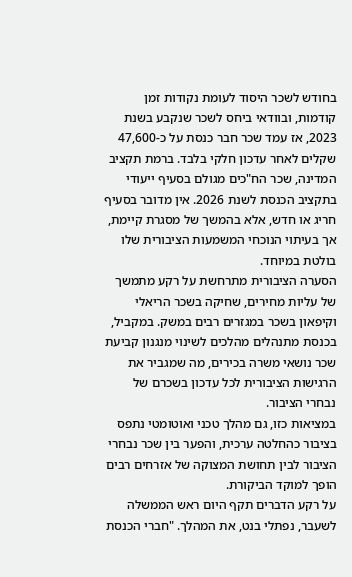בחודש לשכר היסוד לעומת נקודות זמן קודמות, ובוודאי ביחס לשכר שנקבע בשנת 2023, אז עמד שכר חבר כנסת על כ-47,600 שקלים לאחר עדכון חלקי בלבד. ברמת תקציב המדינה, שכר הח"כים מגולם בסעיף ייעודי בתקציב הכנסת לשנת 2026. אין מדובר בסעיף חריג או חדש, אלא בהמשך של מסגרת קיימת, אך בעיתוי הנוכחי המשמעות הציבורית שלו בולטת במיוחד.
הסערה הציבורית מתרחשת על רקע מתמשך של עליות מחירים, שחיקה בשכר הריאלי וקיפאון בשכר במגזרים רבים במשק. במקביל, בכנסת מתנהלים מהלכים לשינוי מנגנון קביעת שכר נושאי משרה בכירים, מה שמגביר את הרגישות הציבורית לכל עדכון בשכרם של נבחרי הציבור.
במציאות כזו, גם מהלך טכני ואוטומטי נתפס בציבור כהחלטה ערכית, והפער בין שכר נבחרי הציבור לבין תחושת המצוקה של אזרחים רבים הופך למוקד הביקורת.
על רקע הדברים תקף היום ראש הממשלה לשעבר, נפתלי בנט, את המהלך. "חברי הכנסת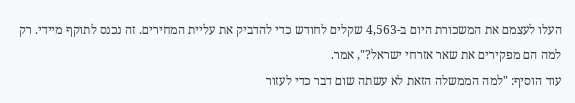העלו לעצמם את המשכורת היום ב-4,563 שקלים לחודש כדי להדביק את עליית המחירים. זה נכנס לתוקף מיידי. רק למה הם מפקירים את שאר אזרחי ישראל?", אמר.
עוד הוסיף: "למה הממשלה הזאת לא עשתה שום דבר כדי לעזור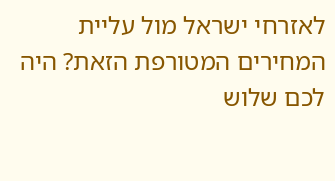לאזרחי ישראל מול עליית המחירים המטורפת הזאת? היה לכם שלוש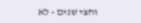וחצי שנים - לא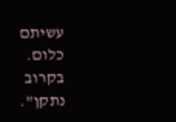עשיתם כלום. בקרוב נתקן".